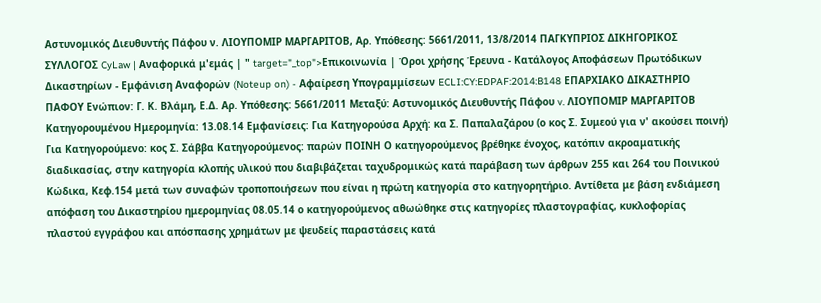Αστυνομικός Διευθυντής Πάφου ν. ΛΙΟΥΠΟΜΙΡ ΜΑΡΓΑΡΙΤΟΒ, Αρ. Υπόθεσης: 5661/2011, 13/8/2014 ΠΑΓΚΥΠΡΙΟΣ ΔΙΚΗΓΟΡΙΚΟΣ ΣΥΛΛΟΓΟΣ CyLaw | Αναφορικά μ'εμάς | " target="_top">Επικοινωνία | Όροι χρήσης Έρευνα - Κατάλογος Αποφάσεων Πρωτόδικων Δικαστηρίων - Εμφάνιση Αναφορών (Noteup on) - Αφαίρεση Υπογραμμίσεων ECLI:CY:EDPAF:2014:B148 ΕΠΑΡΧΙΑΚΟ ΔΙΚΑΣΤΗΡΙΟ ΠΑΦΟΥ Ενώπιον: Γ. Κ. Βλάμη, Ε.Δ. Αρ. Υπόθεσης: 5661/2011 Μεταξύ: Αστυνομικός Διευθυντής Πάφου v. ΛΙΟΥΠΟΜΙΡ ΜΑΡΓΑΡΙΤΟΒ Κατηγορουμένου Ημερομηνία: 13.08.14 Εμφανίσεις: Για Κατηγορούσα Αρχή: κα Σ. Παπαλαζάρου (ο κος Σ. Συμεού για ν' ακούσει ποινή) Για Κατηγορούμενο: κος Σ. Σάββα Κατηγορούμενος: παρών ΠΟΙΝΗ Ο κατηγορούμενος βρέθηκε ένοχος, κατόπιν ακροαματικής διαδικασίας, στην κατηγορία κλοπής υλικού που διαβιβάζεται ταχυδρομικώς κατά παράβαση των άρθρων 255 και 264 του Ποινικού Κώδικα, Κεφ.154 μετά των συναφών τροποποιήσεων που είναι η πρώτη κατηγορία στο κατηγορητήριο. Αντίθετα με βάση ενδιάμεση απόφαση του Δικαστηρίου ημερομηνίας 08.05.14 ο κατηγορούμενος αθωώθηκε στις κατηγορίες πλαστογραφίας, κυκλοφορίας πλαστού εγγράφου και απόσπασης χρημάτων με ψευδείς παραστάσεις κατά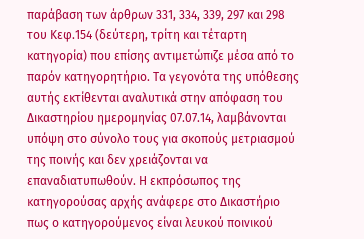παράβαση των άρθρων 331, 334, 339, 297 και 298 του Κεφ.154 (δεύτερη, τρίτη και τέταρτη κατηγορία) που επίσης αντιμετώπιζε μέσα από το παρόν κατηγορητήριο. Τα γεγονότα της υπόθεσης αυτής εκτίθενται αναλυτικά στην απόφαση του Δικαστηρίου ημερομηνίας 07.07.14, λαμβάνονται υπόψη στο σύνολο τους για σκοπούς μετριασμού της ποινής και δεν χρειάζονται να επαναδιατυπωθούν. Η εκπρόσωπος της κατηγορούσας αρχής ανάφερε στο Δικαστήριο πως ο κατηγορούμενος είναι λευκού ποινικού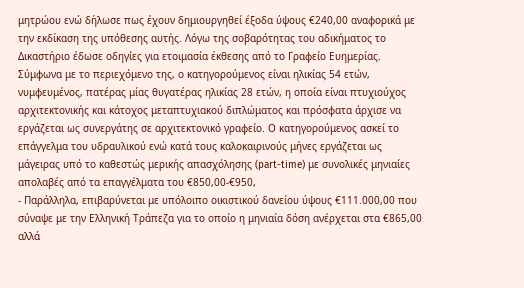μητρώου ενώ δήλωσε πως έχουν δημιουργηθεί έξοδα ύψους €240,00 αναφορικά με την εκδίκαση της υπόθεσης αυτής. Λόγω της σοβαρότητας του αδικήματος το Δικαστήριο έδωσε οδηγίες για ετοιμασία έκθεσης από το Γραφείο Ευημερίας. Σύμφωνα με το περιεχόμενο της, ο κατηγορούμενος είναι ηλικίας 54 ετών, νυμφευμένος, πατέρας μίας θυγατέρας ηλικίας 28 ετών, η οποία είναι πτυχιούχος αρχιτεκτονικής και κάτοχος μεταπτυχιακού διπλώματος και πρόσφατα άρχισε να εργάζεται ως συνεργάτης σε αρχιτεκτονικό γραφείο. Ο κατηγορούμενος ασκεί το επάγγελμα του υδραυλικού ενώ κατά τους καλοκαιρινούς μήνες εργάζεται ως μάγειρας υπό το καθεστώς μερικής απασχόλησης (part-time) με συνολικές μηνιαίες απολαβές από τα επαγγέλματα του €850,00-€950,
- Παράλληλα, επιβαρύνεται με υπόλοιπο οικιστικού δανείου ύψους €111.000,00 που σύναψε με την Ελληνική Τράπεζα για το οποίο η μηνιαία δόση ανέρχεται στα €865,00 αλλά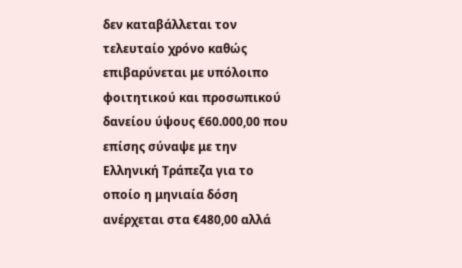δεν καταβάλλεται τον τελευταίο χρόνο καθώς επιβαρύνεται με υπόλοιπο φοιτητικού και προσωπικού δανείου ύψους €60.000,00 που επίσης σύναψε με την Ελληνική Τράπεζα για το οποίο η μηνιαία δόση ανέρχεται στα €480,00 αλλά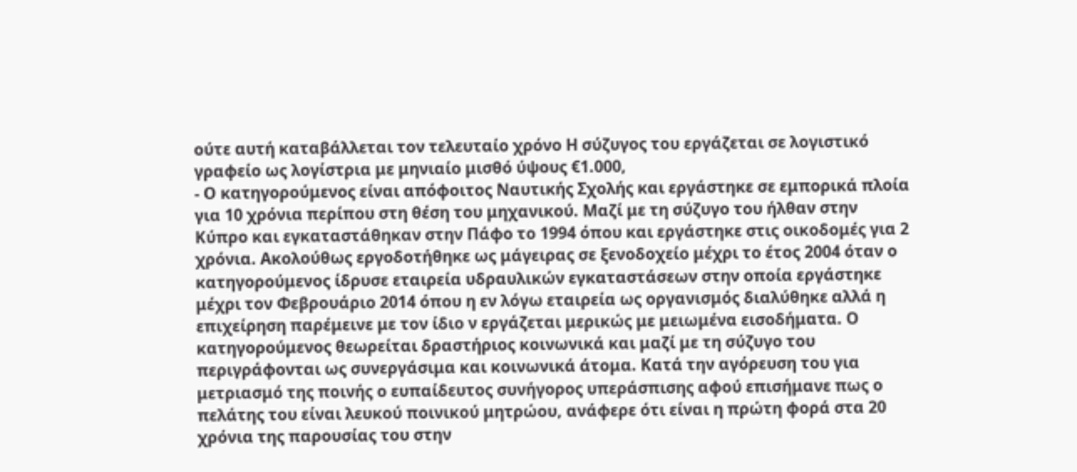ούτε αυτή καταβάλλεται τον τελευταίο χρόνο Η σύζυγος του εργάζεται σε λογιστικό γραφείο ως λογίστρια με μηνιαίο μισθό ύψους €1.000,
- Ο κατηγορούμενος είναι απόφοιτος Ναυτικής Σχολής και εργάστηκε σε εμπορικά πλοία για 10 χρόνια περίπου στη θέση του μηχανικού. Μαζί με τη σύζυγο του ήλθαν στην Κύπρο και εγκαταστάθηκαν στην Πάφο το 1994 όπου και εργάστηκε στις οικοδομές για 2 χρόνια. Ακολούθως εργοδοτήθηκε ως μάγειρας σε ξενοδοχείο μέχρι το έτος 2004 όταν ο κατηγορούμενος ίδρυσε εταιρεία υδραυλικών εγκαταστάσεων στην οποία εργάστηκε μέχρι τον Φεβρουάριο 2014 όπου η εν λόγω εταιρεία ως οργανισμός διαλύθηκε αλλά η επιχείρηση παρέμεινε με τον ίδιο ν εργάζεται μερικώς με μειωμένα εισοδήματα. Ο κατηγορούμενος θεωρείται δραστήριος κοινωνικά και μαζί με τη σύζυγο του περιγράφονται ως συνεργάσιμα και κοινωνικά άτομα. Κατά την αγόρευση του για μετριασμό της ποινής ο ευπαίδευτος συνήγορος υπεράσπισης αφού επισήμανε πως ο πελάτης του είναι λευκού ποινικού μητρώου, ανάφερε ότι είναι η πρώτη φορά στα 20 χρόνια της παρουσίας του στην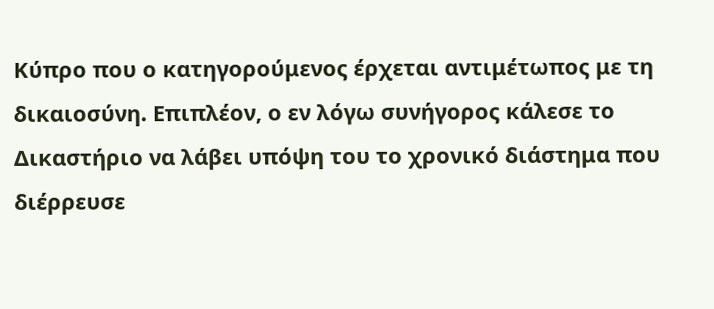Κύπρο που ο κατηγορούμενος έρχεται αντιμέτωπος με τη δικαιοσύνη. Επιπλέον, ο εν λόγω συνήγορος κάλεσε το Δικαστήριο να λάβει υπόψη του το χρονικό διάστημα που διέρρευσε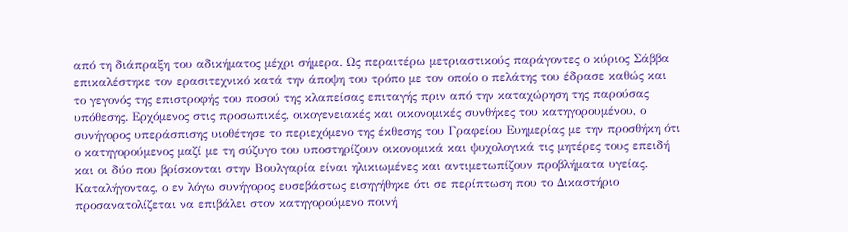από τη διάπραξη του αδικήματος μέχρι σήμερα. Ως περαιτέρω μετριαστικούς παράγοντες ο κύριος Σάββα επικαλέστηκε τον ερασιτεχνικό κατά την άποψη του τρόπο με τον οποίο ο πελάτης του έδρασε καθώς και το γεγονός της επιστροφής του ποσού της κλαπείσας επιταγής πριν από την καταχώρηση της παρούσας υπόθεσης. Ερχόμενος στις προσωπικές, οικογενειακές και οικονομικές συνθήκες του κατηγορουμένου, ο συνήγορος υπεράσπισης υιοθέτησε το περιεχόμενο της έκθεσης του Γραφείου Ευημερίας με την προσθήκη ότι ο κατηγορούμενος μαζί με τη σύζυγο του υποστηρίζουν οικονομικά και ψυχολογικά τις μητέρες τους επειδή και οι δύο που βρίσκονται στην Βουλγαρία είναι ηλικιωμένες και αντιμετωπίζουν προβλήματα υγείας. Καταλήγοντας, ο εν λόγω συνήγορος ευσεβάστως εισηγήθηκε ότι σε περίπτωση που το Δικαστήριο προσανατολίζεται να επιβάλει στον κατηγορούμενο ποινή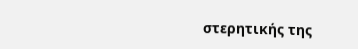στερητικής της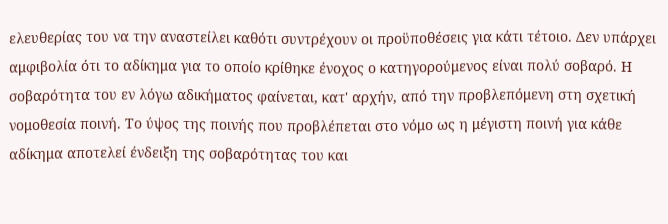ελευθερίας του να την αναστείλει καθότι συντρέχουν οι προϋποθέσεις για κάτι τέτοιο. Δεν υπάρχει αμφιβολία ότι το αδίκημα για το οποίο κρίθηκε ένοχος ο κατηγορούμενος είναι πολύ σοβαρό. Η σοβαρότητα του εν λόγω αδικήματος φαίνεται, κατ' αρχήν, από την προβλεπόμενη στη σχετική νομοθεσία ποινή. Το ύψος της ποινής που προβλέπεται στο νόμο ως η μέγιστη ποινή για κάθε αδίκημα αποτελεί ένδειξη της σοβαρότητας του και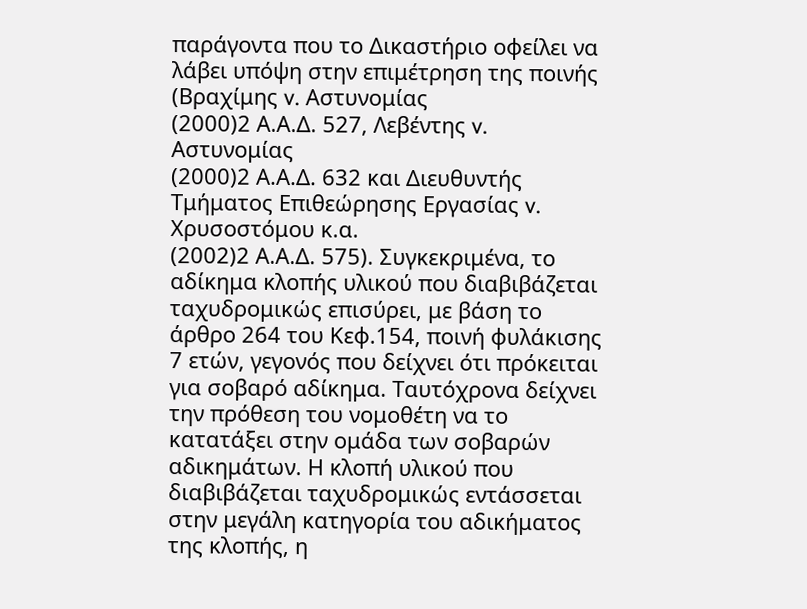παράγοντα που το Δικαστήριο οφείλει να λάβει υπόψη στην επιμέτρηση της ποινής (Βραχίμης v. Αστυνομίας
(2000)2 Α.Α.Δ. 527, Λεβέντης v. Αστυνομίας
(2000)2 Α.Α.Δ. 632 και Διευθυντής Τμήματος Επιθεώρησης Εργασίας v. Χρυσοστόμου κ.α.
(2002)2 Α.Α.Δ. 575). Συγκεκριμένα, το αδίκημα κλοπής υλικού που διαβιβάζεται ταχυδρομικώς επισύρει, με βάση το άρθρο 264 του Κεφ.154, ποινή φυλάκισης 7 ετών, γεγονός που δείχνει ότι πρόκειται για σοβαρό αδίκημα. Ταυτόχρονα δείχνει την πρόθεση του νομοθέτη να το κατατάξει στην ομάδα των σοβαρών αδικημάτων. Η κλοπή υλικού που διαβιβάζεται ταχυδρομικώς εντάσσεται στην μεγάλη κατηγορία του αδικήματος της κλοπής, η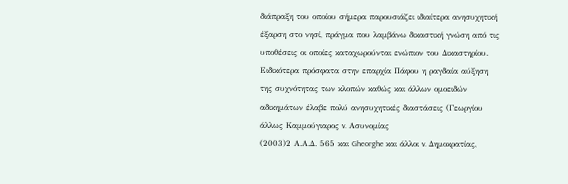διάπραξη του οποίου σήμερα παρουσιάζει ιδιαίτερα ανησυχητική έξαρση στο νησί, πράγμα που λαμβάνω δικαστική γνώση από τις υποθέσεις οι οποίες καταχωρούνται ενώπιον του Δικαστηρίου. Ειδικότερα πρόσφατα στην επαρχία Πάφου η ραγδαία αύξηση της συχνότητας των κλοπών καθώς και άλλων ομοειδών αδικημάτων έλαβε πολύ ανησυχητικές διαστάσεις (Γεωργίου άλλως Καμμούγιαρος v. Ασυνομίας
(2003)2 Α.Α.Δ. 565 και Gheorghe και άλλοι v. Δημοκρατίας,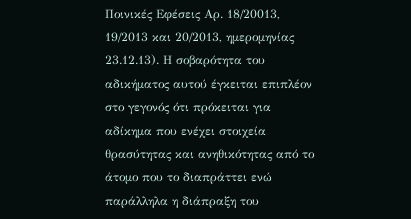Ποινικές Εφέσεις Αρ. 18/20013, 19/2013 και 20/2013, ημερομηνίας 23.12.13). Η σοβαρότητα του αδικήματος αυτού έγκειται επιπλέον στο γεγονός ότι πρόκειται για αδίκημα που ενέχει στοιχεία θρασύτητας και ανηθικότητας από το άτομο που το διαπράττει ενώ παράλληλα η διάπραξη του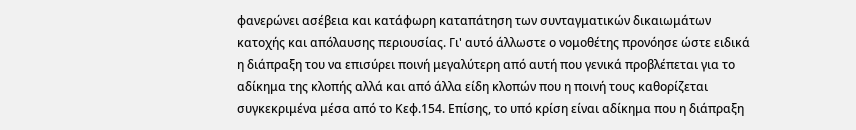φανερώνει ασέβεια και κατάφωρη καταπάτηση των συνταγματικών δικαιωμάτων κατοχής και απόλαυσης περιουσίας. Γι' αυτό άλλωστε ο νομοθέτης προνόησε ώστε ειδικά η διάπραξη του να επισύρει ποινή μεγαλύτερη από αυτή που γενικά προβλέπεται για το αδίκημα της κλοπής αλλά και από άλλα είδη κλοπών που η ποινή τους καθορίζεται συγκεκριμένα μέσα από το Κεφ.154. Επίσης, το υπό κρίση είναι αδίκημα που η διάπραξη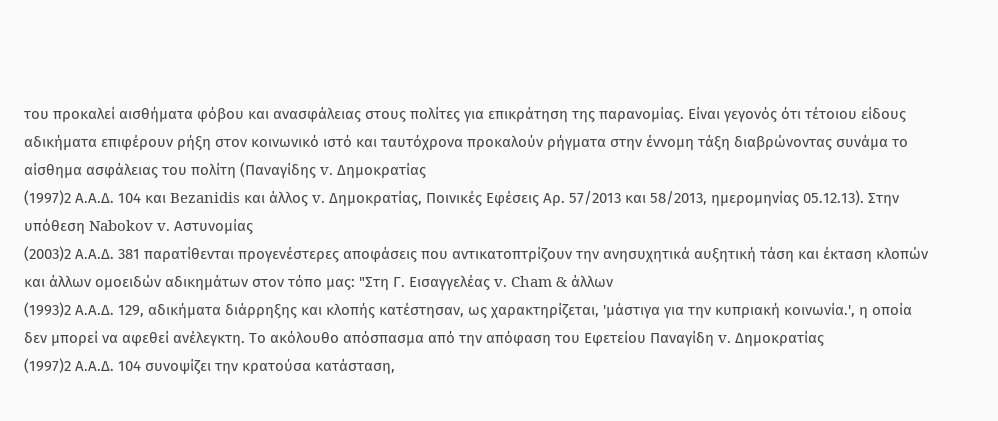του προκαλεί αισθήματα φόβου και ανασφάλειας στους πολίτες για επικράτηση της παρανομίας. Είναι γεγονός ότι τέτοιου είδους αδικήματα επιφέρουν ρήξη στον κοινωνικό ιστό και ταυτόχρονα προκαλούν ρήγματα στην έννομη τάξη διαβρώνοντας συνάμα το αίσθημα ασφάλειας του πολίτη (Παναγίδης v. Δημοκρατίας
(1997)2 Α.Α.Δ. 104 και Bezanidis και άλλος v. Δημοκρατίας, Ποινικές Εφέσεις Αρ. 57/2013 και 58/2013, ημερομηνίας 05.12.13). Στην υπόθεση Nabokov v. Αστυνομίας
(2003)2 Α.Α.Δ. 381 παρατίθενται προγενέστερες αποφάσεις που αντικατοπτρίζουν την ανησυχητικά αυξητική τάση και έκταση κλοπών και άλλων ομοειδών αδικημάτων στον τόπο μας: "Στη Γ. Εισαγγελέας v. Cham & άλλων
(1993)2 Α.Α.Δ. 129, αδικήματα διάρρηξης και κλοπής κατέστησαν, ως χαρακτηρίζεται, 'μάστιγα για την κυπριακή κοινωνία.', η οποία δεν μπορεί να αφεθεί ανέλεγκτη. Το ακόλουθο απόσπασμα από την απόφαση του Εφετείου Παναγίδη v. Δημοκρατίας
(1997)2 Α.Α.Δ. 104 συνοψίζει την κρατούσα κατάσταση,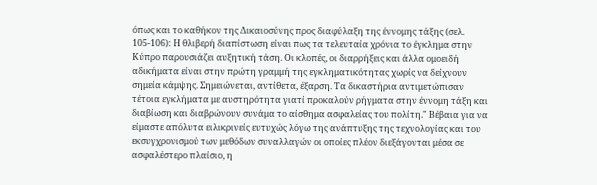όπως και το καθήκον της Δικαιοσύνης προς διαφύλαξη της έννομης τάξης (σελ. 105-106): Η θλιβερή διαπίστωση είναι πως τα τελευταία χρόνια το έγκλημα στην Κύπρο παρουσιάζει αυξητική τάση. Οι κλοπές, οι διαρρήξεις και άλλα ομοειδή αδικήματα είναι στην πρώτη γραμμή της εγκληματικότητας χωρίς να δείχνουν σημεία κάμψης. Σημειώνεται, αντίθετα, έξαρση. Τα δικαστήρια αντιμετώπισαν τέτοια εγκλήματα με αυστηρότητα γιατί προκαλούν ρήγματα στην έννομη τάξη και διαβίωση και διαβρώνουν συνάμα το αίσθημα ασφαλείας του πολίτη." Βέβαια για να είμαστε απόλυτα ειλικρινείς ευτυχώς λόγω της ανάπτυξης της τεχνολογίας και του εκσυγχρονισμού των μεθόδων συναλλαγών οι οποίες πλέον διεξάγονται μέσα σε ασφαλέστερο πλαίσιο, η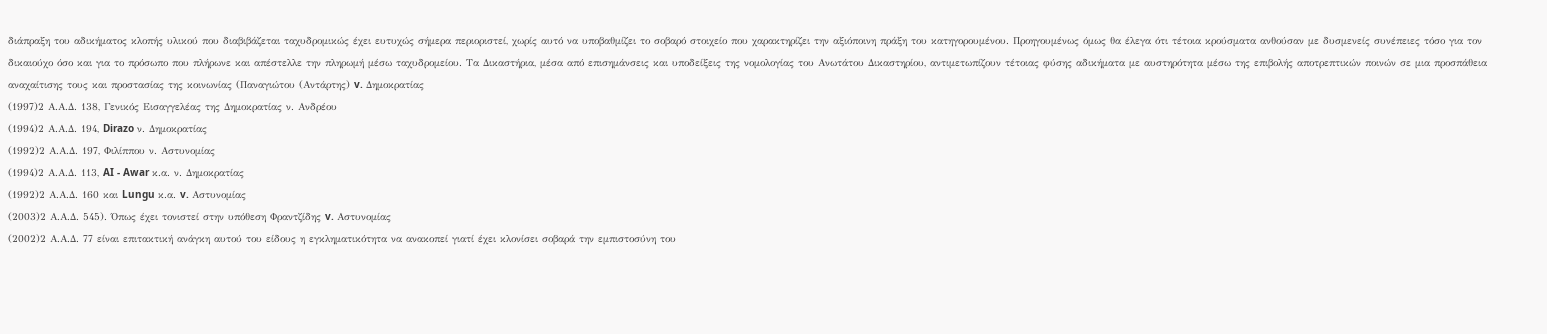διάπραξη του αδικήματος κλοπής υλικού που διαβιβάζεται ταχυδρομικώς έχει ευτυχώς σήμερα περιοριστεί, χωρίς αυτό να υποβαθμίζει το σοβαρό στοιχείο που χαρακτηρίζει την αξιόποινη πράξη του κατηγορουμένου. Προηγουμένως όμως θα έλεγα ότι τέτοια κρούσματα ανθούσαν με δυσμενείς συνέπειες τόσο για τον δικαιούχο όσο και για το πρόσωπο που πλήρωνε και απέστελλε την πληρωμή μέσω ταχυδρομείου. Τα Δικαστήρια, μέσα από επισημάνσεις και υποδείξεις της νομολογίας του Ανωτάτου Δικαστηρίου, αντιμετωπίζουν τέτοιας φύσης αδικήματα με αυστηρότητα μέσω της επιβολής αποτρεπτικών ποινών σε μια προσπάθεια αναχαίτισης τους και προστασίας της κοινωνίας (Παναγιώτου (Αντάρτης) v. Δημοκρατίας
(1997)2 Α.Α.Δ. 138, Γενικός Εισαγγελέας της Δημοκρατίας ν. Ανδρέου
(1994)2 Α.Α.Δ. 194, Dirazo ν. Δημοκρατίας
(1992)2 Α.Α.Δ. 197, Φιλίππου ν. Αστυνομίας
(1994)2 Α.Α.Δ. 113, AI - Awar κ.α. ν. Δημοκρατίας
(1992)2 Α.Α.Δ. 160 και Lungu κ.α. v. Αστυνομίας
(2003)2 Α.Α.Δ. 545). Όπως έχει τονιστεί στην υπόθεση Φραντζίδης v. Αστυνομίας
(2002)2 Α.Α.Δ. 77 είναι επιτακτική ανάγκη αυτού του είδους η εγκληματικότητα να ανακοπεί γιατί έχει κλονίσει σοβαρά την εμπιστοσύνη του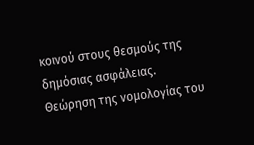κοινού στους θεσμούς της δημόσιας ασφάλειας. Θεώρηση της νομολογίας του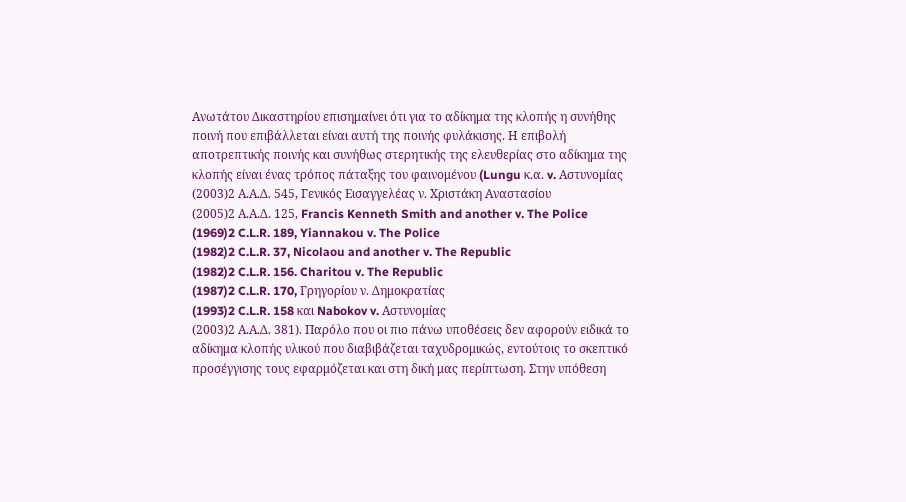Ανωτάτου Δικαστηρίου επισημαίνει ότι για το αδίκημα της κλοπής η συνήθης ποινή που επιβάλλεται είναι αυτή της ποινής φυλάκισης. Η επιβολή αποτρεπτικής ποινής και συνήθως στερητικής της ελευθερίας στο αδίκημα της κλοπής είναι ένας τρόπος πάταξης του φαινομένου (Lungu κ.α. v. Αστυνομίας
(2003)2 Α.Α.Δ. 545, Γενικός Εισαγγελέας ν. Χριστάκη Αναστασίου
(2005)2 Α.Α.Δ. 125, Francis Kenneth Smith and another v. The Police
(1969)2 C.L.R. 189, Yiannakou v. The Police
(1982)2 C.L.R. 37, Nicolaou and another v. The Republic
(1982)2 C.L.R. 156. Charitou v. The Republic
(1987)2 C.L.R. 170, Γρηγορίου ν. Δημοκρατίας
(1993)2 C.L.R. 158 και Nabokov v. Αστυνομίας
(2003)2 Α.Α.Δ. 381). Παρόλο που οι πιο πάνω υποθέσεις δεν αφορούν ειδικά το αδίκημα κλοπής υλικού που διαβιβάζεται ταχυδρομικώς, εντούτοις το σκεπτικό προσέγγισης τους εφαρμόζεται και στη δική μας περίπτωση. Στην υπόθεση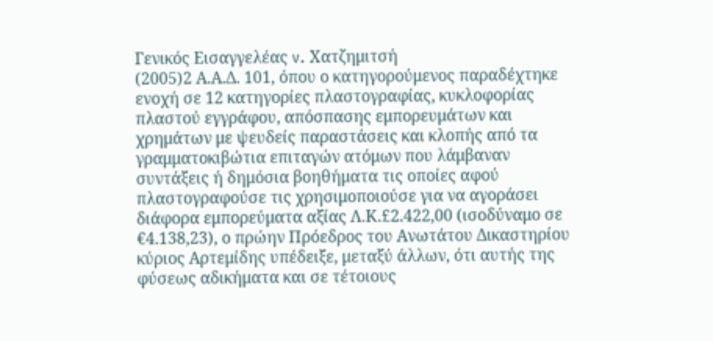Γενικός Εισαγγελέας v. Χατζημιτσή
(2005)2 Α.Α.Δ. 101, όπου ο κατηγορούμενος παραδέχτηκε ενοχή σε 12 κατηγορίες πλαστογραφίας, κυκλοφορίας πλαστού εγγράφου, απόσπασης εμπορευμάτων και χρημάτων με ψευδείς παραστάσεις και κλοπής από τα γραμματοκιβώτια επιταγών ατόμων που λάμβαναν συντάξεις ή δημόσια βοηθήματα τις οποίες αφού πλαστογραφούσε τις χρησιμοποιούσε για να αγοράσει διάφορα εμπορεύματα αξίας Λ.Κ.£2.422,00 (ισοδύναμο σε €4.138,23), ο πρώην Πρόεδρος του Ανωτάτου Δικαστηρίου κύριος Αρτεμίδης υπέδειξε, μεταξύ άλλων, ότι αυτής της φύσεως αδικήματα και σε τέτοιους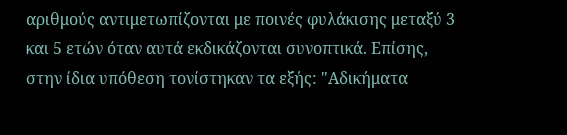αριθμούς αντιμετωπίζονται με ποινές φυλάκισης μεταξύ 3 και 5 ετών όταν αυτά εκδικάζονται συνοπτικά. Επίσης, στην ίδια υπόθεση τονίστηκαν τα εξής: "Αδικήματα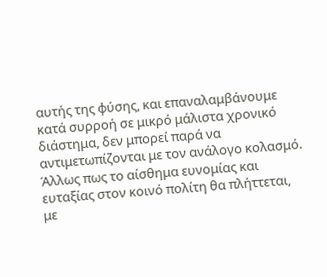αυτής της φύσης, και επαναλαμβάνουμε κατά συρροή σε μικρό μάλιστα χρονικό διάστημα, δεν μπορεί παρά να αντιμετωπίζονται με τον ανάλογο κολασμό. Άλλως πως το αίσθημα ευνομίας και ευταξίας στον κοινό πολίτη θα πλήττεται, με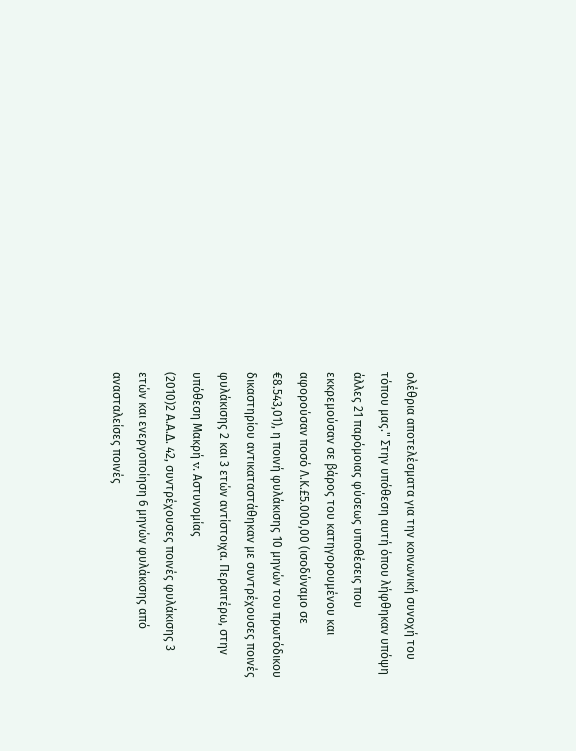ολέθρια αποτελέσματα για την κοινωνική συνοχή του τόπου μας." Στην υπόθεση αυτή όπου λήφθηκαν υπόψη άλλες 21 παρόμοιας φύσεως υποθέσεις που εκκρεμούσαν σε βάρος του κατηγορουμένου και αφορούσαν ποσό Λ.Κ.£5.000,00 (ισοδύναμο σε €8.543,01), η ποινή φυλάκισης 10 μηνών του πρωτόδικου δικαστηρίου αντικαταστάθηκαν με συντρέχουσες ποινές φυλάκισης 2 και 3 ετών αντίστοιχα. Περαιτέρω, στην υπόθεση Μακρή v. Αστυνομίας
(2010)2 Α.Α.Δ. 42, συντρέχουσες ποινές φυλάκισης 3 ετών και ενεργοποίηση 6 μηνών φυλάκισης από ανασταλείσες ποινές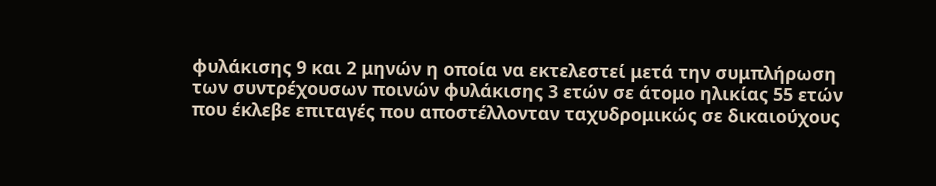φυλάκισης 9 και 2 μηνών η οποία να εκτελεστεί μετά την συμπλήρωση των συντρέχουσων ποινών φυλάκισης 3 ετών σε άτομο ηλικίας 55 ετών που έκλεβε επιταγές που αποστέλλονταν ταχυδρομικώς σε δικαιούχους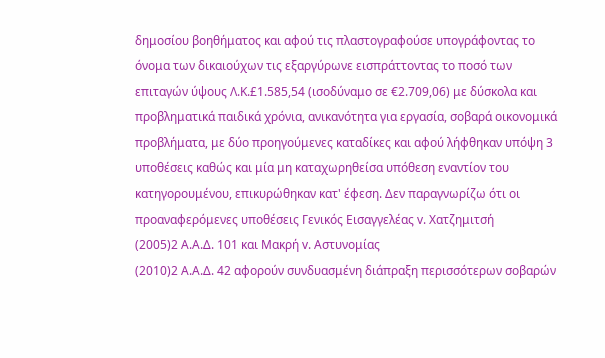δημοσίου βοηθήματος και αφού τις πλαστογραφούσε υπογράφοντας το όνομα των δικαιούχων τις εξαργύρωνε εισπράττοντας το ποσό των επιταγών ύψους Λ.Κ.£1.585,54 (ισοδύναμο σε €2.709,06) με δύσκολα και προβληματικά παιδικά χρόνια, ανικανότητα για εργασία, σοβαρά οικονομικά προβλήματα, με δύο προηγούμενες καταδίκες και αφού λήφθηκαν υπόψη 3 υποθέσεις καθώς και μία μη καταχωρηθείσα υπόθεση εναντίον του κατηγορουμένου, επικυρώθηκαν κατ' έφεση. Δεν παραγνωρίζω ότι οι προαναφερόμενες υποθέσεις Γενικός Εισαγγελέας v. Χατζημιτσή
(2005)2 Α.Α.Δ. 101 και Μακρή v. Αστυνομίας
(2010)2 Α.Α.Δ. 42 αφορούν συνδυασμένη διάπραξη περισσότερων σοβαρών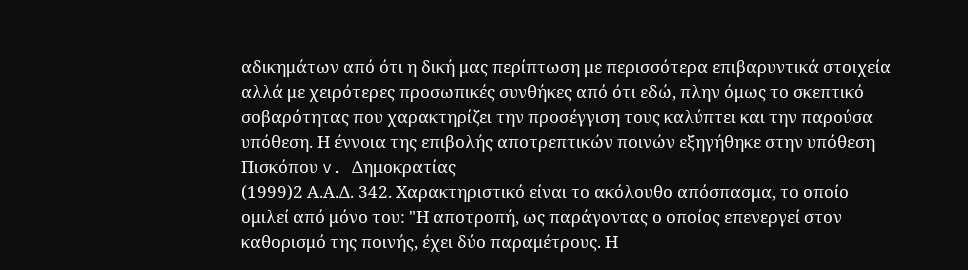αδικημάτων από ότι η δική μας περίπτωση με περισσότερα επιβαρυντικά στοιχεία αλλά με χειρότερες προσωπικές συνθήκες από ότι εδώ, πλην όμως το σκεπτικό σοβαρότητας που χαρακτηρίζει την προσέγγιση τους καλύπτει και την παρούσα υπόθεση. Η έννοια της επιβολής αποτρεπτικών ποινών εξηγήθηκε στην υπόθεση Πισκόπου v. Δημοκρατίας
(1999)2 Α.Α.Δ. 342. Χαρακτηριστικό είναι το ακόλουθο απόσπασμα, το οποίο ομιλεί από μόνο του: "Η αποτροπή, ως παράγοντας ο οποίος επενεργεί στον καθορισμό της ποινής, έχει δύο παραμέτρους. Η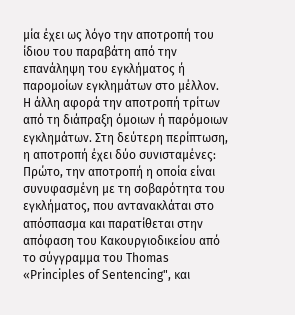μία έχει ως λόγο την αποτροπή του ίδιου του παραβάτη από την επανάληψη του εγκλήματος ή παρομοίων εγκλημάτων στο μέλλον. Η άλλη αφορά την αποτροπή τρίτων από τη διάπραξη όμοιων ή παρόμοιων εγκλημάτων. Στη δεύτερη περίπτωση, η αποτροπή έχει δύο συνισταμένες: Πρώτο, την αποτροπή η οποία είναι συνυφασμένη με τη σοβαρότητα του εγκλήματος, που αντανακλάται στο απόσπασμα και παρατίθεται στην απόφαση του Κακουργιοδικείου από το σύγγραμμα του Thomas «Principles of Sentencing", και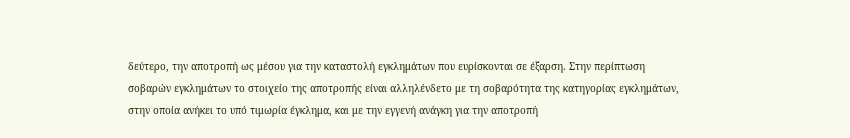δεύτερο, την αποτροπή ως μέσου για την καταστολή εγκλημάτων που ευρίσκονται σε έξαρση. Στην περίπτωση σοβαρών εγκλημάτων το στοιχείο της αποτροπής είναι αλληλένδετο με τη σοβαρότητα της κατηγορίας εγκλημάτων, στην οποία ανήκει το υπό τιμωρία έγκλημα, και με την εγγενή ανάγκη για την αποτροπή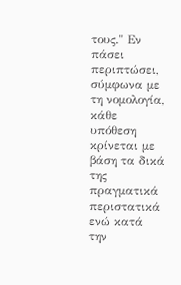τους." Εν πάσει περιπτώσει, σύμφωνα με τη νομολογία, κάθε υπόθεση κρίνεται με βάση τα δικά της πραγματικά περιστατικά ενώ κατά την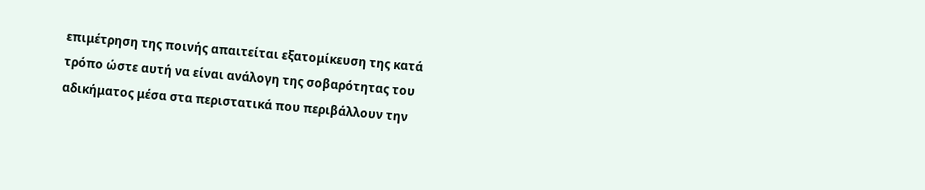επιμέτρηση της ποινής απαιτείται εξατομίκευση της κατά τρόπο ώστε αυτή να είναι ανάλογη της σοβαρότητας του αδικήματος μέσα στα περιστατικά που περιβάλλουν την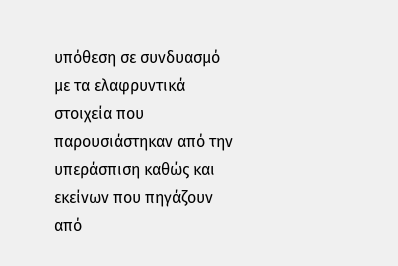υπόθεση σε συνδυασμό με τα ελαφρυντικά στοιχεία που παρουσιάστηκαν από την υπεράσπιση καθώς και εκείνων που πηγάζουν από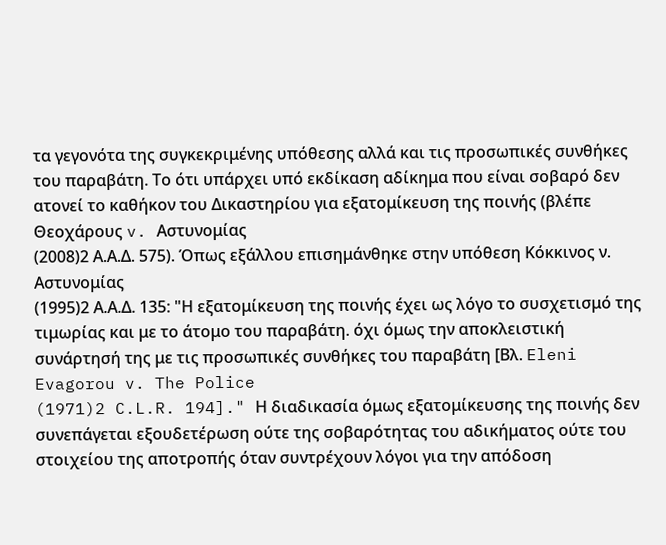τα γεγονότα της συγκεκριμένης υπόθεσης αλλά και τις προσωπικές συνθήκες του παραβάτη. Το ότι υπάρχει υπό εκδίκαση αδίκημα που είναι σοβαρό δεν ατονεί το καθήκον του Δικαστηρίου για εξατομίκευση της ποινής (βλέπε Θεοχάρους v. Αστυνομίας
(2008)2 Α.Α.Δ. 575). Όπως εξάλλου επισημάνθηκε στην υπόθεση Κόκκινος ν. Αστυνομίας
(1995)2 Α.Α.Δ. 135: "Η εξατομίκευση της ποινής έχει ως λόγο το συσχετισμό της τιμωρίας και με το άτομο του παραβάτη. όχι όμως την αποκλειστική συνάρτησή της με τις προσωπικές συνθήκες του παραβάτη [Βλ. Eleni Evagorou v. The Police
(1971)2 C.L.R. 194]." Η διαδικασία όμως εξατομίκευσης της ποινής δεν συνεπάγεται εξουδετέρωση ούτε της σοβαρότητας του αδικήματος ούτε του στοιχείου της αποτροπής όταν συντρέχουν λόγοι για την απόδοση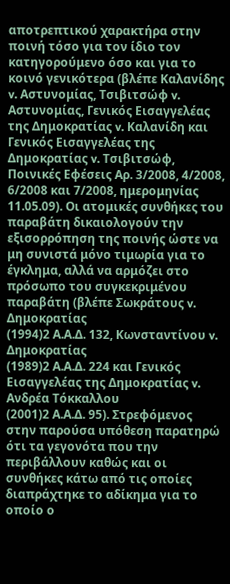αποτρεπτικού χαρακτήρα στην ποινή τόσο για τον ίδιο τον κατηγορούμενο όσο και για το κοινό γενικότερα (βλέπε Καλανίδης v. Αστυνομίας, Τσιβιτσώφ v. Αστυνομίας, Γενικός Εισαγγελέας της Δημοκρατίας v. Καλανίδη και Γενικός Εισαγγελέας της Δημοκρατίας v. Τσιβιτσώφ, Ποινικές Εφέσεις Αρ. 3/2008, 4/2008, 6/2008 και 7/2008, ημερομηνίας 11.05.09). Οι ατομικές συνθήκες του παραβάτη δικαιολογούν την εξισορρόπηση της ποινής ώστε να μη συνιστά μόνο τιμωρία για το έγκλημα, αλλά να αρμόζει στο πρόσωπο του συγκεκριμένου παραβάτη (βλέπε Σωκράτους v. Δημοκρατίας
(1994)2 Α.Α.Δ. 132, Κωνσταντίνου v. Δημοκρατίας
(1989)2 Α.Α.Δ. 224 και Γενικός Εισαγγελέας της Δημοκρατίας v. Ανδρέα Τόκκαλλου
(2001)2 Α.Α.Δ. 95). Στρεφόμενος στην παρούσα υπόθεση παρατηρώ ότι τα γεγονότα που την περιβάλλουν καθώς και οι συνθήκες κάτω από τις οποίες διαπράχτηκε το αδίκημα για το οποίο ο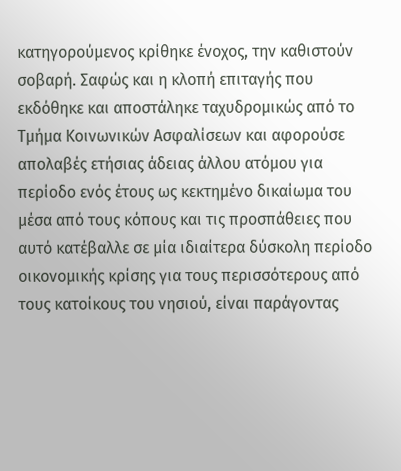κατηγορούμενος κρίθηκε ένοχος, την καθιστούν σοβαρή. Σαφώς και η κλοπή επιταγής που εκδόθηκε και αποστάληκε ταχυδρομικώς από το Τμήμα Κοινωνικών Ασφαλίσεων και αφορούσε απολαβές ετήσιας άδειας άλλου ατόμου για περίοδο ενός έτους ως κεκτημένο δικαίωμα του μέσα από τους κόπους και τις προσπάθειες που αυτό κατέβαλλε σε μία ιδιαίτερα δύσκολη περίοδο οικονομικής κρίσης για τους περισσότερους από τους κατοίκους του νησιού, είναι παράγοντας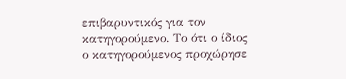επιβαρυντικός για τον κατηγορούμενο. Το ότι ο ίδιος ο κατηγορούμενος προχώρησε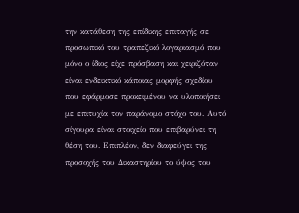την κατάθεση της επίδικης επιταγής σε προσωπικό του τραπεζικό λογαριασμό που μόνο ο ίδιος είχε πρόσβαση και χειριζόταν είναι ενδεικτικό κάποιας μορφής σχεδίου που εφάρμοσε προκειμένου να υλοποιήσει με επιτυχία τον παράνομο στόχο του. Αυτό σίγουρα είναι στοιχείο που επιβαρύνει τη θέση του. Επιπλέον, δεν διαφεύγει της προσοχής του Δικαστηρίου το ύψος του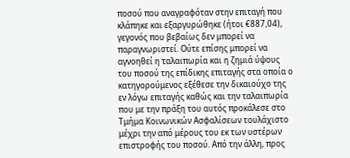ποσού που αναγραφόταν στην επιταγή που κλάπηκε και εξαργυρώθηκε (ήτοι €887,04), γεγονός που βεβαίως δεν μπορεί να παραγνωριστεί. Ούτε επίσης μπορεί να αγνοηθεί η ταλαιπωρία και η ζημιά ύψους του ποσού της επίδικης επιταγής στα οποία ο κατηγορούμενος εξέθεσε την δικαιούχο της εν λόγω επιταγής καθώς και την ταλαιπωρία που με την πράξη του αυτός προκάλεσε στο Τμήμα Κοινωνικών Ασφαλίσεων τουλάχιστο μέχρι την από μέρους του εκ των υστέρων επιστροφής του ποσού. Από την άλλη, προς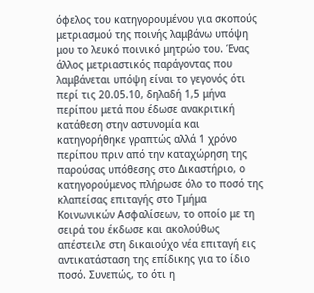όφελος του κατηγορουμένου για σκοπούς μετριασμού της ποινής λαμβάνω υπόψη μου το λευκό ποινικό μητρώο του. Ένας άλλος μετριαστικός παράγοντας που λαμβάνεται υπόψη είναι το γεγονός ότι περί τις 20.05.10, δηλαδή 1,5 μήνα περίπου μετά που έδωσε ανακριτική κατάθεση στην αστυνομία και κατηγορήθηκε γραπτώς αλλά 1 χρόνο περίπου πριν από την καταχώρηση της παρούσας υπόθεσης στο Δικαστήριο, ο κατηγορούμενος πλήρωσε όλο το ποσό της κλαπείσας επιταγής στο Τμήμα Κοινωνικών Ασφαλίσεων, το οποίο με τη σειρά του έκδωσε και ακολούθως απέστειλε στη δικαιούχο νέα επιταγή εις αντικατάσταση της επίδικης για το ίδιο ποσό. Συνεπώς, το ότι η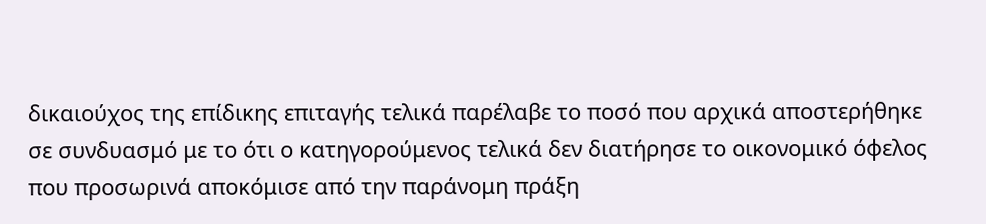δικαιούχος της επίδικης επιταγής τελικά παρέλαβε το ποσό που αρχικά αποστερήθηκε σε συνδυασμό με το ότι ο κατηγορούμενος τελικά δεν διατήρησε το οικονομικό όφελος που προσωρινά αποκόμισε από την παράνομη πράξη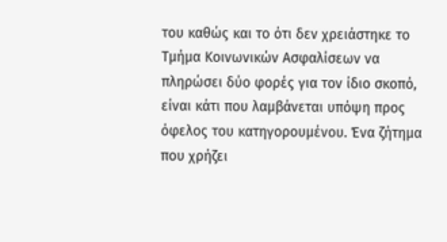του καθώς και το ότι δεν χρειάστηκε το Τμήμα Κοινωνικών Ασφαλίσεων να πληρώσει δύο φορές για τον ίδιο σκοπό, είναι κάτι που λαμβάνεται υπόψη προς όφελος του κατηγορουμένου. Ένα ζήτημα που χρήζει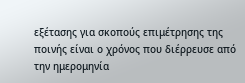εξέτασης για σκοπούς επιμέτρησης της ποινής είναι ο χρόνος που διέρρευσε από την ημερομηνία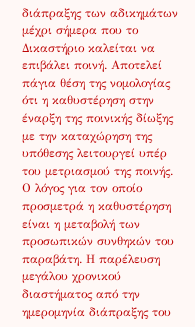διάπραξης των αδικημάτων μέχρι σήμερα που το Δικαστήριο καλείται να επιβάλει ποινή. Αποτελεί πάγια θέση της νομολογίας ότι η καθυστέρηση στην έναρξη της ποινικής δίωξης με την καταχώρηση της υπόθεσης λειτουργεί υπέρ του μετριασμού της ποινής. Ο λόγος για τον οποίο προσμετρά η καθυστέρηση είναι η μεταβολή των προσωπικών συνθηκών του παραβάτη. Η παρέλευση μεγάλου χρονικού διαστήματος από την ημερομηνία διάπραξης του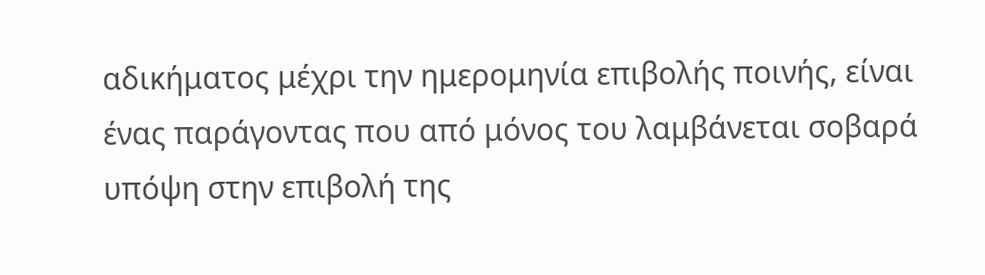αδικήματος μέχρι την ημερομηνία επιβολής ποινής, είναι ένας παράγοντας που από μόνος του λαμβάνεται σοβαρά υπόψη στην επιβολή της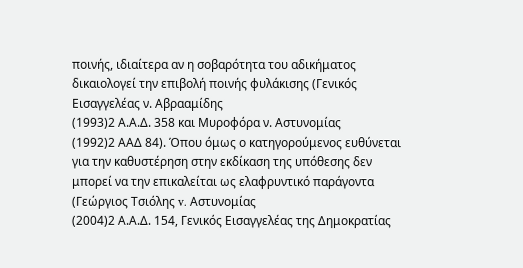ποινής, ιδιαίτερα αν η σοβαρότητα του αδικήματος δικαιολογεί την επιβολή ποινής φυλάκισης (Γενικός Εισαγγελέας ν. Αβρααμίδης
(1993)2 Α.Α.Δ. 358 και Μυροφόρα ν. Αστυνομίας
(1992)2 ΑΑΔ 84). Όπου όμως ο κατηγορούμενος ευθύνεται για την καθυστέρηση στην εκδίκαση της υπόθεσης δεν μπορεί να την επικαλείται ως ελαφρυντικό παράγοντα (Γεώργιος Τσιόλης v. Αστυνομίας
(2004)2 Α.Α.Δ. 154, Γενικός Εισαγγελέας της Δημοκρατίας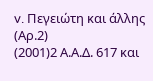v. Πεγειώτη και άλλης (Αρ.2)
(2001)2 Α.Α.Δ. 617 και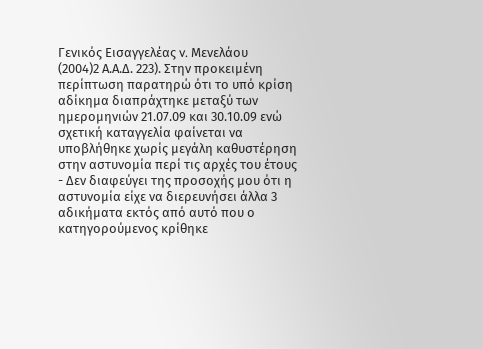Γενικός Εισαγγελέας v. Μενελάου
(2004)2 Α.Α.Δ. 223). Στην προκειμένη περίπτωση παρατηρώ ότι το υπό κρίση αδίκημα διαπράχτηκε μεταξύ των ημερομηνιών 21.07.09 και 30.10.09 ενώ σχετική καταγγελία φαίνεται να υποβλήθηκε χωρίς μεγάλη καθυστέρηση στην αστυνομία περί τις αρχές του έτους
- Δεν διαφεύγει της προσοχής μου ότι η αστυνομία είχε να διερευνήσει άλλα 3 αδικήματα εκτός από αυτό που ο κατηγορούμενος κρίθηκε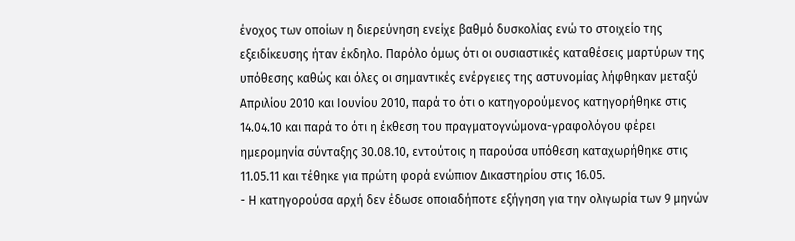ένοχος των οποίων η διερεύνηση ενείχε βαθμό δυσκολίας ενώ το στοιχείο της εξειδίκευσης ήταν έκδηλο. Παρόλο όμως ότι οι ουσιαστικές καταθέσεις μαρτύρων της υπόθεσης καθώς και όλες οι σημαντικές ενέργειες της αστυνομίας λήφθηκαν μεταξύ Απριλίου 2010 και Ιουνίου 2010, παρά το ότι ο κατηγορούμενος κατηγορήθηκε στις 14.04.10 και παρά το ότι η έκθεση του πραγματογνώμονα-γραφολόγου φέρει ημερομηνία σύνταξης 30.08.10, εντούτοις η παρούσα υπόθεση καταχωρήθηκε στις 11.05.11 και τέθηκε για πρώτη φορά ενώπιον Δικαστηρίου στις 16.05.
- Η κατηγορούσα αρχή δεν έδωσε οποιαδήποτε εξήγηση για την ολιγωρία των 9 μηνών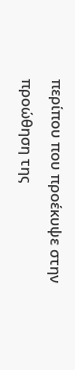περίπου που προέκυψε στην προώθηση της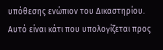υπόθεσης ενώπιον του Δικαστηρίου. Αυτό είναι κάτι που υπολογίζεται προς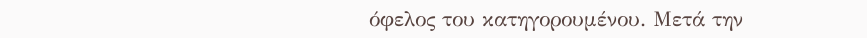όφελος του κατηγορουμένου. Μετά την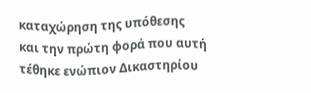καταχώρηση της υπόθεσης και την πρώτη φορά που αυτή τέθηκε ενώπιον Δικαστηρίου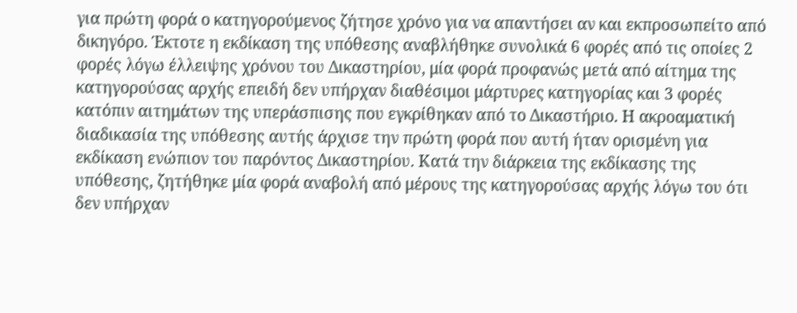για πρώτη φορά ο κατηγορούμενος ζήτησε χρόνο για να απαντήσει αν και εκπροσωπείτο από δικηγόρο. Έκτοτε η εκδίκαση της υπόθεσης αναβλήθηκε συνολικά 6 φορές από τις οποίες 2 φορές λόγω έλλειψης χρόνου του Δικαστηρίου, μία φορά προφανώς μετά από αίτημα της κατηγορούσας αρχής επειδή δεν υπήρχαν διαθέσιμοι μάρτυρες κατηγορίας και 3 φορές κατόπιν αιτημάτων της υπεράσπισης που εγκρίθηκαν από το Δικαστήριο. Η ακροαματική διαδικασία της υπόθεσης αυτής άρχισε την πρώτη φορά που αυτή ήταν ορισμένη για εκδίκαση ενώπιον του παρόντος Δικαστηρίου. Κατά την διάρκεια της εκδίκασης της υπόθεσης, ζητήθηκε μία φορά αναβολή από μέρους της κατηγορούσας αρχής λόγω του ότι δεν υπήρχαν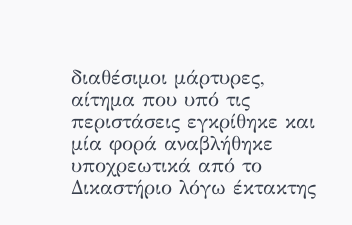διαθέσιμοι μάρτυρες, αίτημα που υπό τις περιστάσεις εγκρίθηκε και μία φορά αναβλήθηκε υποχρεωτικά από το Δικαστήριο λόγω έκτακτης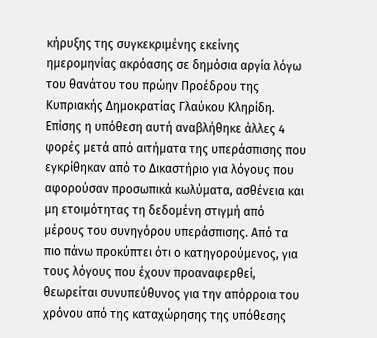κήρυξης της συγκεκριμένης εκείνης ημερομηνίας ακρόασης σε δημόσια αργία λόγω του θανάτου του πρώην Προέδρου της Κυπριακής Δημοκρατίας Γλαύκου Κληρίδη. Επίσης η υπόθεση αυτή αναβλήθηκε άλλες 4 φορές μετά από αιτήματα της υπεράσπισης που εγκρίθηκαν από το Δικαστήριο για λόγους που αφορούσαν προσωπικά κωλύματα, ασθένεια και μη ετοιμότητας τη δεδομένη στιγμή από μέρους του συνηγόρου υπεράσπισης. Από τα πιο πάνω προκύπτει ότι ο κατηγορούμενος, για τους λόγους που έχουν προαναφερθεί, θεωρείται συνυπεύθυνος για την απόρροια του χρόνου από της καταχώρησης της υπόθεσης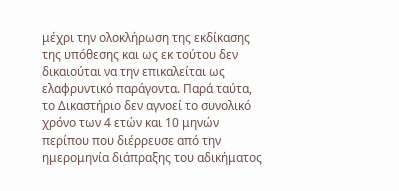μέχρι την ολοκλήρωση της εκδίκασης της υπόθεσης και ως εκ τούτου δεν δικαιούται να την επικαλείται ως ελαφρυντικό παράγοντα. Παρά ταύτα, το Δικαστήριο δεν αγνοεί το συνολικό χρόνο των 4 ετών και 10 μηνών περίπου που διέρρευσε από την ημερομηνία διάπραξης του αδικήματος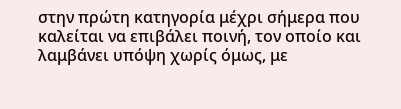στην πρώτη κατηγορία μέχρι σήμερα που καλείται να επιβάλει ποινή, τον οποίο και λαμβάνει υπόψη χωρίς όμως, με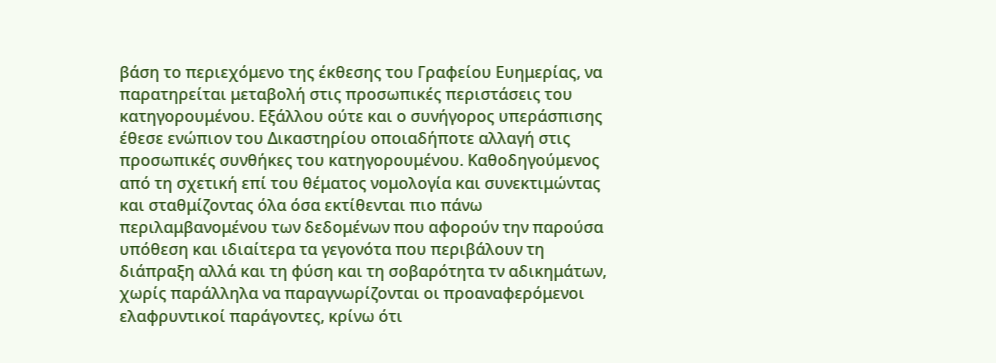βάση το περιεχόμενο της έκθεσης του Γραφείου Ευημερίας, να παρατηρείται μεταβολή στις προσωπικές περιστάσεις του κατηγορουμένου. Εξάλλου ούτε και ο συνήγορος υπεράσπισης έθεσε ενώπιον του Δικαστηρίου οποιαδήποτε αλλαγή στις προσωπικές συνθήκες του κατηγορουμένου. Καθοδηγούμενος από τη σχετική επί του θέματος νομολογία και συνεκτιμώντας και σταθμίζοντας όλα όσα εκτίθενται πιο πάνω περιλαμβανομένου των δεδομένων που αφορούν την παρούσα υπόθεση και ιδιαίτερα τα γεγονότα που περιβάλουν τη διάπραξη αλλά και τη φύση και τη σοβαρότητα τν αδικημάτων, χωρίς παράλληλα να παραγνωρίζονται οι προαναφερόμενοι ελαφρυντικοί παράγοντες, κρίνω ότι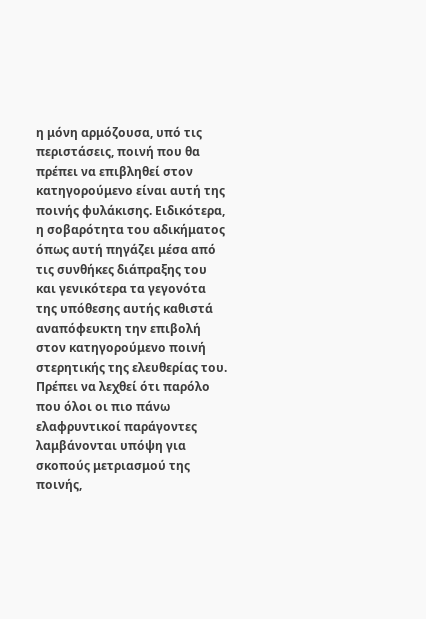η μόνη αρμόζουσα, υπό τις περιστάσεις, ποινή που θα πρέπει να επιβληθεί στον κατηγορούμενο είναι αυτή της ποινής φυλάκισης. Ειδικότερα, η σοβαρότητα του αδικήματος όπως αυτή πηγάζει μέσα από τις συνθήκες διάπραξης του και γενικότερα τα γεγονότα της υπόθεσης αυτής καθιστά αναπόφευκτη την επιβολή στον κατηγορούμενο ποινή στερητικής της ελευθερίας του. Πρέπει να λεχθεί ότι παρόλο που όλοι οι πιο πάνω ελαφρυντικοί παράγοντες λαμβάνονται υπόψη για σκοπούς μετριασμού της ποινής,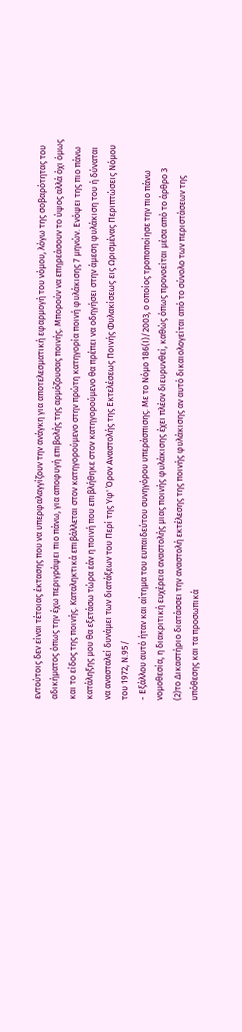εντούτοις δεν είναι τέτοιας έκτασης που να υπερφαλαγγίζουν την ανάγκη για αποτελεσματική εφαρμογή του νόμου, λόγω της σοβαρότητας του αδικήματος όπως την έχω περιγράψει πιο πάνω, για αποφυγή επιβολής της αρμόζουσας ποινής. Μπορούν να επηρεάσουν το ύψος αλλά όχι όμως και το είδος της ποινής. Καταληκτικά επιβάλλεται στον κατηγορούμενο στην πρώτη κατηγορία ποινή φυλάκισης 7 μηνών. Ενόψει της πιο πάνω κατάληξης μου θα εξετάσω τώρα εάν η ποινή που επιβλήθηκε στον κατηγορούμενο θα πρέπει να οδηγήσει στην άμεση φυλάκιση του ή δύναται να ανασταλεί δυνάμει των διατάξεων του Περί της Υφ' Όρον Αναστολής της Εκτελέσεως Ποινής Φυλακίσεως εις Ωρισμένας Περιπτώσεις Νόμου του 1972, Ν.95/
- Εξάλλου αυτό ήταν και αίτημα του ευπαιδεύτου συνηγόρου υπεράσπισης. Με το Νόμο 186(Ι)/2003, ο οποίος τροποποίησε την πιο πάνω νομοθεσία, η διακριτική ευχέρεια αναστολής μιας ποινής φυλάκισης έχει πλέον διευρυνθεί, καθώς όπως προνοείται μέσα από το άρθρο 3
(2)το Δικαστήριο διατάσσει την αναστολή εκτέλεσης της ποινής φυλάκισης αν αυτό δικαιολογείται από το σύνολο των περιστάσεων της υπόθεσης και τα προσωπικά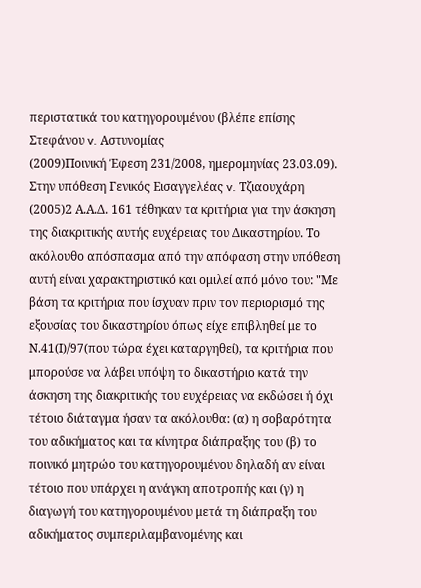περιστατικά του κατηγορουμένου (βλέπε επίσης Στεφάνου v. Αστυνομίας
(2009)Ποινική Έφεση 231/2008, ημερομηνίας 23.03.09). Στην υπόθεση Γενικός Εισαγγελέας v. Τζιαουχάρη
(2005)2 Α.Α.Δ. 161 τέθηκαν τα κριτήρια για την άσκηση της διακριτικής αυτής ευχέρειας του Δικαστηρίου. Το ακόλουθο απόσπασμα από την απόφαση στην υπόθεση αυτή είναι χαρακτηριστικό και ομιλεί από μόνο του: "Με βάση τα κριτήρια που ίσχυαν πριν τον περιορισμό της εξουσίας του δικαστηρίου όπως είχε επιβληθεί με το Ν.41(Ι)/97(που τώρα έχει καταργηθεί), τα κριτήρια που μπορούσε να λάβει υπόψη το δικαστήριο κατά την άσκηση της διακριτικής του ευχέρειας να εκδώσει ή όχι τέτοιο διάταγμα ήσαν τα ακόλουθα: (α) η σοβαρότητα του αδικήματος και τα κίνητρα διάπραξης του (β) το ποινικό μητρώο του κατηγορουμένου δηλαδή αν είναι τέτοιο που υπάρχει η ανάγκη αποτροπής και (γ) η διαγωγή του κατηγορουμένου μετά τη διάπραξη του αδικήματος συμπεριλαμβανομένης και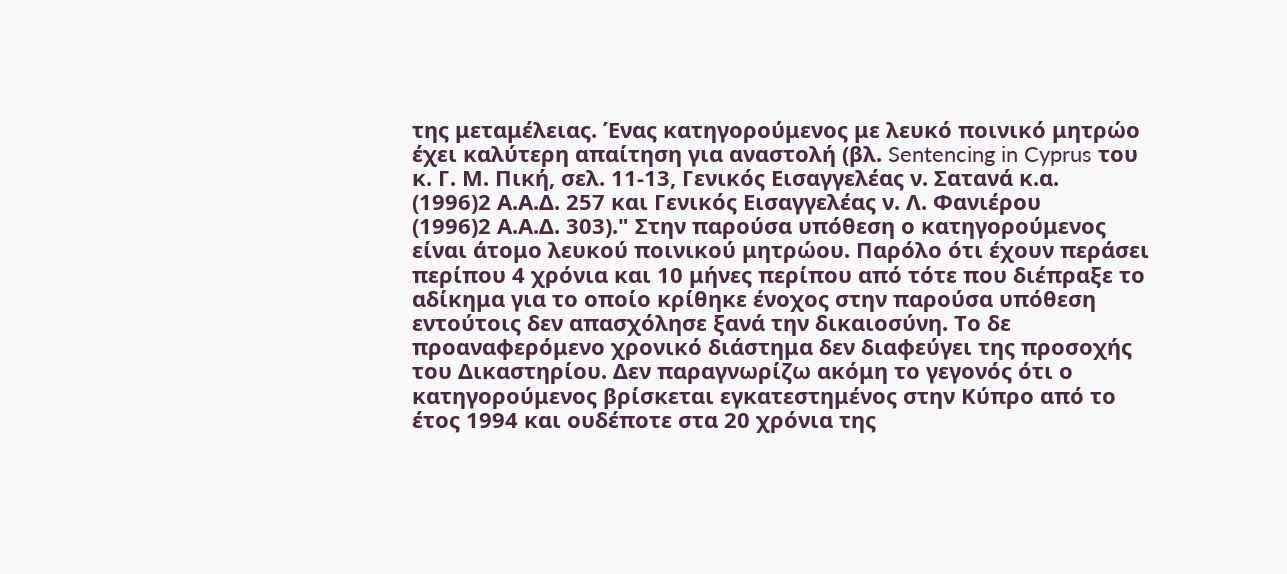της μεταμέλειας. Ένας κατηγορούμενος με λευκό ποινικό μητρώο έχει καλύτερη απαίτηση για αναστολή (βλ. Sentencing in Cyprus του κ. Γ. Μ. Πική, σελ. 11-13, Γενικός Εισαγγελέας ν. Σατανά κ.α.
(1996)2 Α.Α.Δ. 257 και Γενικός Εισαγγελέας ν. Λ. Φανιέρου
(1996)2 Α.Α.Δ. 303)." Στην παρούσα υπόθεση ο κατηγορούμενος είναι άτομο λευκού ποινικού μητρώου. Παρόλο ότι έχουν περάσει περίπου 4 χρόνια και 10 μήνες περίπου από τότε που διέπραξε το αδίκημα για το οποίο κρίθηκε ένοχος στην παρούσα υπόθεση εντούτοις δεν απασχόλησε ξανά την δικαιοσύνη. Το δε προαναφερόμενο χρονικό διάστημα δεν διαφεύγει της προσοχής του Δικαστηρίου. Δεν παραγνωρίζω ακόμη το γεγονός ότι ο κατηγορούμενος βρίσκεται εγκατεστημένος στην Κύπρο από το έτος 1994 και ουδέποτε στα 20 χρόνια της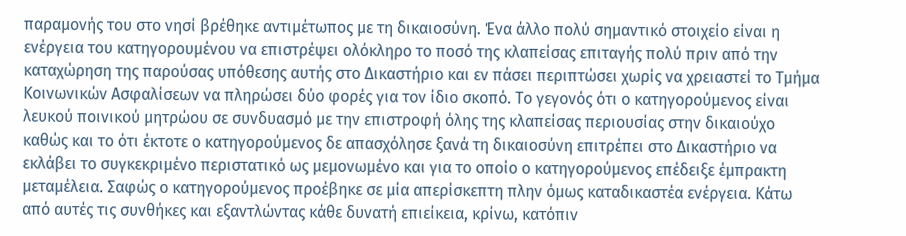παραμονής του στο νησί βρέθηκε αντιμέτωπος με τη δικαιοσύνη. Ένα άλλο πολύ σημαντικό στοιχείο είναι η ενέργεια του κατηγορουμένου να επιστρέψει ολόκληρο το ποσό της κλαπείσας επιταγής πολύ πριν από την καταχώρηση της παρούσας υπόθεσης αυτής στο Δικαστήριο και εν πάσει περιπτώσει χωρίς να χρειαστεί το Τμήμα Κοινωνικών Ασφαλίσεων να πληρώσει δύο φορές για τον ίδιο σκοπό. Το γεγονός ότι ο κατηγορούμενος είναι λευκού ποινικού μητρώου σε συνδυασμό με την επιστροφή όλης της κλαπείσας περιουσίας στην δικαιούχο καθώς και το ότι έκτοτε ο κατηγορούμενος δε απασχόλησε ξανά τη δικαιοσύνη επιτρέπει στο Δικαστήριο να εκλάβει το συγκεκριμένο περιστατικό ως μεμονωμένο και για το οποίο ο κατηγορούμενος επέδειξε έμπρακτη μεταμέλεια. Σαφώς ο κατηγορούμενος προέβηκε σε μία απερίσκεπτη πλην όμως καταδικαστέα ενέργεια. Κάτω από αυτές τις συνθήκες και εξαντλώντας κάθε δυνατή επιείκεια, κρίνω, κατόπιν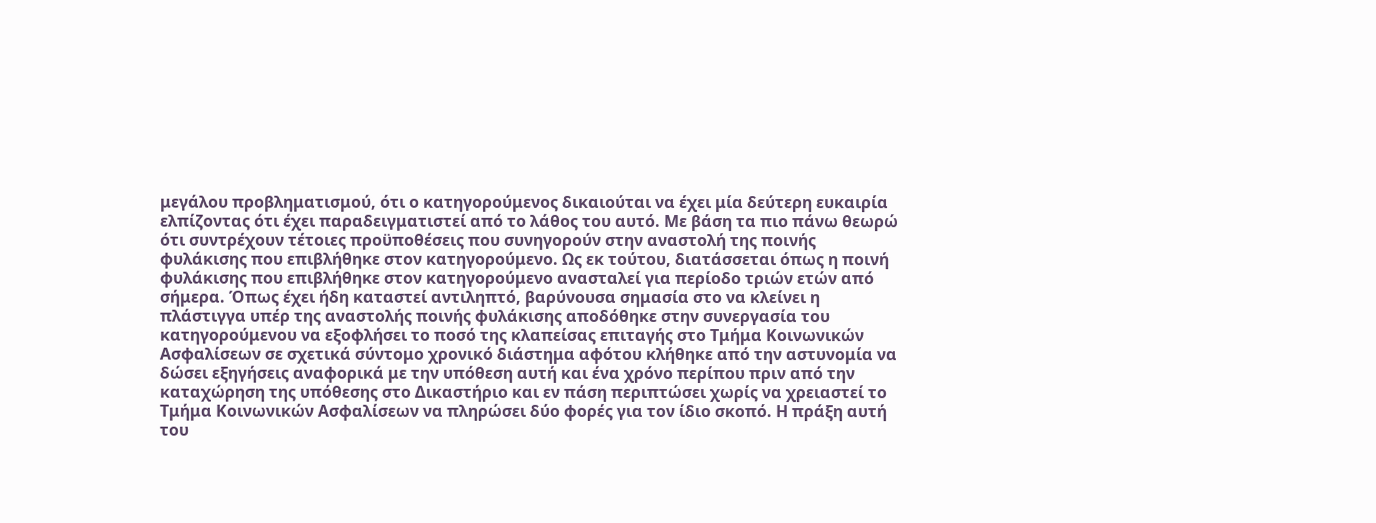μεγάλου προβληματισμού, ότι ο κατηγορούμενος δικαιούται να έχει μία δεύτερη ευκαιρία ελπίζοντας ότι έχει παραδειγματιστεί από το λάθος του αυτό. Με βάση τα πιο πάνω θεωρώ ότι συντρέχουν τέτοιες προϋποθέσεις που συνηγορούν στην αναστολή της ποινής φυλάκισης που επιβλήθηκε στον κατηγορούμενο. Ως εκ τούτου, διατάσσεται όπως η ποινή φυλάκισης που επιβλήθηκε στον κατηγορούμενο ανασταλεί για περίοδο τριών ετών από σήμερα. Όπως έχει ήδη καταστεί αντιληπτό, βαρύνουσα σημασία στο να κλείνει η πλάστιγγα υπέρ της αναστολής ποινής φυλάκισης αποδόθηκε στην συνεργασία του κατηγορούμενου να εξοφλήσει το ποσό της κλαπείσας επιταγής στο Τμήμα Κοινωνικών Ασφαλίσεων σε σχετικά σύντομο χρονικό διάστημα αφότου κλήθηκε από την αστυνομία να δώσει εξηγήσεις αναφορικά με την υπόθεση αυτή και ένα χρόνο περίπου πριν από την καταχώρηση της υπόθεσης στο Δικαστήριο και εν πάση περιπτώσει χωρίς να χρειαστεί το Τμήμα Κοινωνικών Ασφαλίσεων να πληρώσει δύο φορές για τον ίδιο σκοπό. Η πράξη αυτή του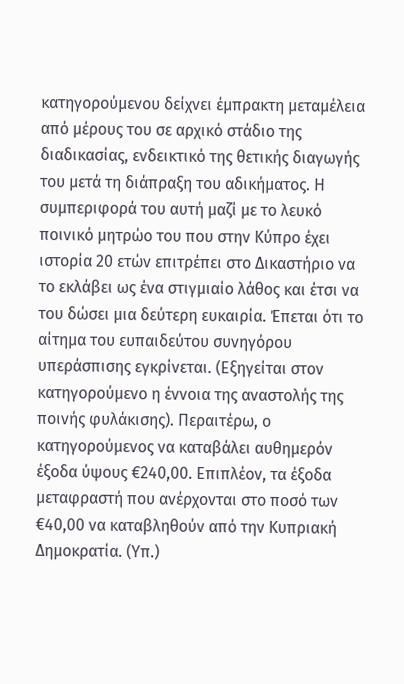κατηγορούμενου δείχνει έμπρακτη μεταμέλεια από μέρους του σε αρχικό στάδιο της διαδικασίας, ενδεικτικό της θετικής διαγωγής του μετά τη διάπραξη του αδικήματος. Η συμπεριφορά του αυτή μαζί με το λευκό ποινικό μητρώο του που στην Κύπρο έχει ιστορία 20 ετών επιτρέπει στο Δικαστήριο να το εκλάβει ως ένα στιγμιαίο λάθος και έτσι να του δώσει μια δεύτερη ευκαιρία. Έπεται ότι το αίτημα του ευπαιδεύτου συνηγόρου υπεράσπισης εγκρίνεται. (Εξηγείται στον κατηγορούμενο η έννοια της αναστολής της ποινής φυλάκισης). Περαιτέρω, ο κατηγορούμενος να καταβάλει αυθημερόν έξοδα ύψους €240,00. Επιπλέον, τα έξοδα μεταφραστή που ανέρχονται στο ποσό των €40,00 να καταβληθούν από την Κυπριακή Δημοκρατία. (Υπ.)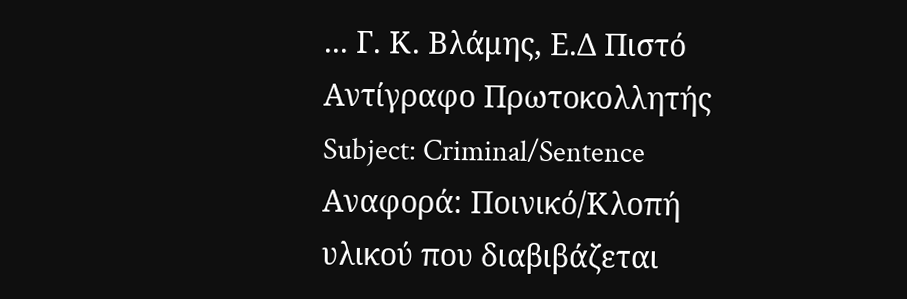... Γ. Κ. Βλάμης, Ε.Δ Πιστό Αντίγραφο Πρωτοκολλητής Subject: Criminal/Sentence Αναφορά: Ποινικό/Κλοπή υλικού που διαβιβάζεται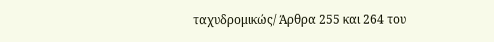ταχυδρομικώς/ Άρθρα 255 και 264 του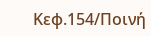Κεφ.154/Ποινή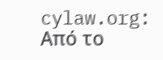cylaw.org: Από το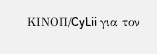ΚΙΝOΠ/CyLii για τον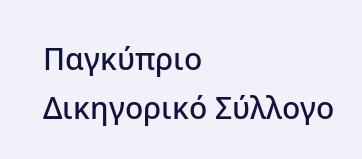Παγκύπριο Δικηγορικό Σύλλογο